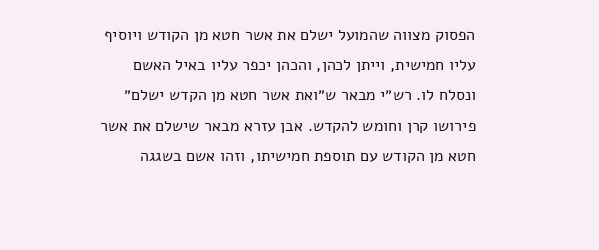הפסוק מצווה שהמועל ישלם את אשר חטא מן הקודש ויוסיף עליו חמישית, וייתן לכהן, והכהן יכפר עליו באיל האשם ונסלח לו. רש״י מבאר ש״ואת אשר חטא מן הקדש ישלם״ פירושו קרן וחומש להקדש. אבן עזרא מבאר שישלם את אשר חטא מן הקודש עם תוספת חמישיתו, וזהו אשם בשגגה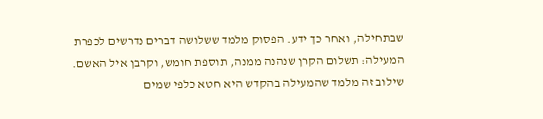שבתחילה, ואחר כך ידע. הפסוק מלמד ששלושה דברים נדרשים לכפרת המעילה: תשלום הקרן שנהנה ממנה, תוספת חומש, וקרבן איל האשם. שילוב זה מלמד שהמעילה בהקדש היא חטא כלפי שמים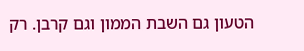הטעון גם השבת הממון וגם קרבן. רק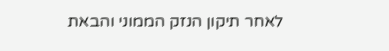לאחר תיקון הנזק הממוני והבאת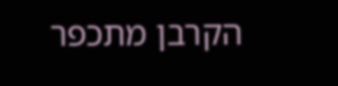הקרבן מתכפר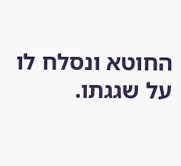החוטא ונסלח לו על שגגתו.